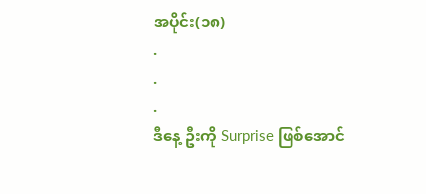အပိုင်း(၁၈)
.
.
.
ဒီနေ့ ဦးကို Surprise ဖြစ်အောင်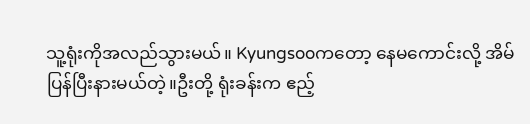သူ့ရုံးကိုအလည်သွားမယ်။ Kyungsooကတော့ နေမကောင်းလို့ အိမ်ပြန်ပြီးနားမယ်တဲ့။ဦးတို့ ရုံးခန်းက ဧည့်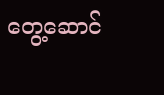တွေ့ဆောင်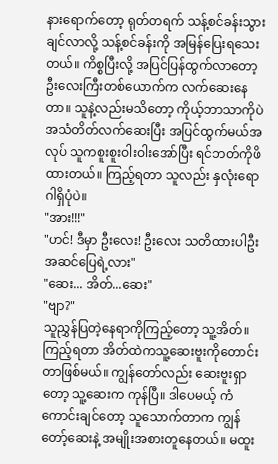နားရောက်တော့ ရုတ်တရက် သန့်စင်ခန်းသွားချင်လာလို့ သန့်စင်ခန်းကို အမြန်ပြေးရသေးတယ်။ ကိစ္စပြီးလို့ အပြင်ပြန်ထွက်လာတော့ ဦးလေးကြီးတစ်ယောက်က လက်ဆေးနေတာ။ သူနဲ့လည်းမသိတော့ ကိုယ့်ဘာသာကိုပဲ အသံတိတ်လက်ဆေးပြီး အပြင်ထွက်မယ်အလုပ် သူကစူးစူးဝါးဝါးအော်ပြီး ရင်ဘတ်ကိုဖိထားတယ်။ ကြည့်ရတာ သူလည်း နှလုံးရောဂါရှိပုံပဲ။
"အား!!!"
"ဟင်! ဒီမှာ ဦးလေး! ဦးလေး သတိထားပါဦးအဆင်ပြေရဲ့လား"
"ဆေး... အိတ်...ဆေး"
"ဗျာ?"
သူညွှန်ပြတဲ့နေရာကိုကြည့်တော့ သူ့အိတ်။ ကြည့်ရတာ အိတ်ထဲကသူ့ဆေးဗူးကိုတောင်းတာဖြစ်မယ်။ ကျွန်တော်လည်း ဆေးဗူးရှာတော့ သူ့ဆေးက ကုန်ပြီ။ ဒါပေမယ့် ကံကောင်းချင်တော့ သူသောက်တာက ကျွန်တော့်ဆေးနဲ့ အမျိုးအစားတူနေတယ်။ မထူး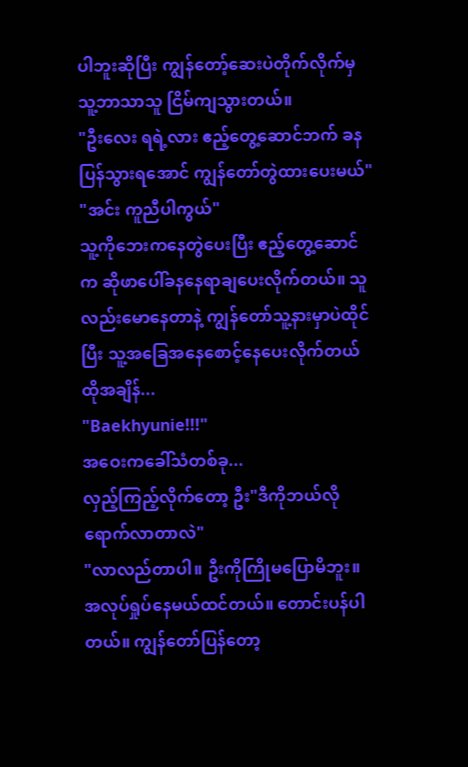ပါဘူးဆိုပြီး ကျွန်တော့်ဆေးပဲတိုက်လိုက်မှ သူ့ဘာသာသူ ငြိမ်ကျသွားတယ်။
"ဦးလေး ရရဲ့လား ဧည့်တွေ့ဆောင်ဘက် ခနပြန်သွားရအောင် ကျွန်တော်တွဲထားပေးမယ်"
"အင်း ကူညီပါကွယ်"
သူ့ကိုဘေးကနေတွဲပေးပြီး ဧည့်တွေ့ဆောင်က ဆိုဖာပေါ်ခနနေရာချပေးလိုက်တယ်။ သူလည်းမောနေတာနဲ့ ကျွန်တော်သူ့နားမှာပဲထိုင်ပြီး သူ့အခြေအနေစောင့်နေပေးလိုက်တယ်
ထိုအချိန်...
"Baekhyunie!!!"
အဝေးကခေါ်သံတစ်ခု...
လှည့်ကြည့်လိုက်တော့ ဦး"ဒီကိုဘယ်လိုရောက်လာတာလဲ"
"လာလည်တာပါ။ ဦးကိုကြိုမပြောမိဘူး။ အလုပ်ရှုပ်နေမယ်ထင်တယ်။ တောင်းပန်ပါတယ်။ ကျွန်တော်ပြန်တော့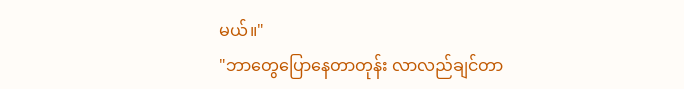မယ်။"
"ဘာတွေပြောနေတာတုန်း လာလည်ချင်တာ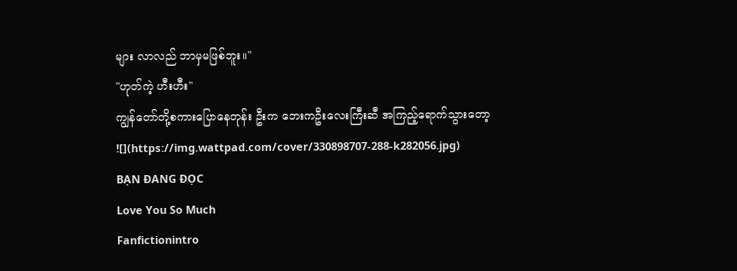များ လာလည် ဘာမှမဖြစ်ဘူး။"
"ဟုတ်ကဲ့ ဟီးဟီး"
ကျွန်တော်တို့စကားပြောနေတုန်း ဦးက ဘေးကဦးလေးကြီးဆီ အကြည့်ရောက်သွားတော့
![](https://img.wattpad.com/cover/330898707-288-k282056.jpg)
BẠN ĐANG ĐỌC
Love You So Much
Fanfictionintro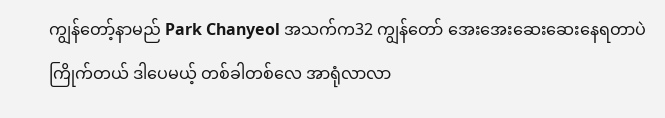ကျွန်တော့်နာမည် Park Chanyeol အသက်က32 ကျွန်တော် အေးအေးဆေးဆေးနေရတာပဲကြိုက်တယ် ဒါပေမယ့် တစ်ခါတစ်လေ အာရုံလာလာ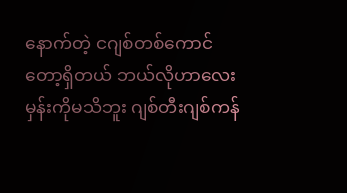နောက်တဲ့ ငဂျစ်တစ်ကောင်တော့ရှိတယ် ဘယ်လိုဟာလေးမှန်းကိုမသိဘူး ဂျစ်တီးဂျစ်ကန်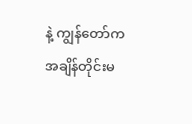နဲ့ ကျွန်တော်က အချိန်တိုင်းမ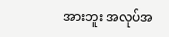အားဘူး အလုပ်အ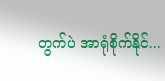တွက်ပဲ အာရုံစိုက်နိုင်...